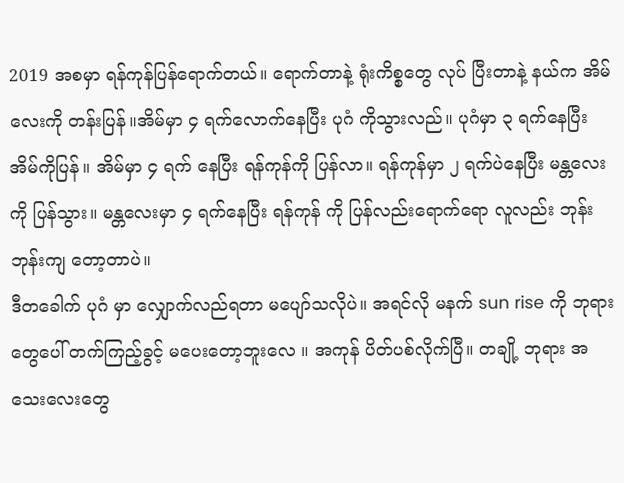2019 အစမှာ ရန်ကုန်ပြန်ရောက်တယ်။ ရောက်တာနဲ့ ရုံးကိစ္စတွေ လုပ် ပြီးတာနဲ့ နယ်က အိမ်လေးကို တန်းပြန်။အိမ်မှာ ၄ ရက်လောက်နေပြီး ပုဂံ ကိုသွားလည်။ ပုဂံမှာ ၃ ရက်နေပြီး အိမ်ကိုပြန်။ အိမ်မှာ ၄ ရက် နေပြီး ရန်ကုန်ကို ပြန်လာ။ ရန်ကုန်မှာ ၂ ရက်ပဲနေပြီး မန္တလေးကို ပြန်သွား။ မန္တလေးမှာ ၄ ရက်နေပြီး ရန်ကုန် ကို ပြန်လည်းရောက်ရော လူလည်း ဘုန်းဘုန်းကျ တော့တာပဲ။
ဒီတခေါက် ပုဂံ မှာ လျှောက်လည်ရတာ မပျော်သလိုပဲ။ အရင်လို မနက် sun rise ကို ဘုရားတွေပေါ် တက်ကြည့်ခွင့် မပေးတော့ဘူးလေ ။ အကုန် ပိတ်ပစ်လိုက်ပြီ။ တချို့ ဘုရား အသေးလေးတွေ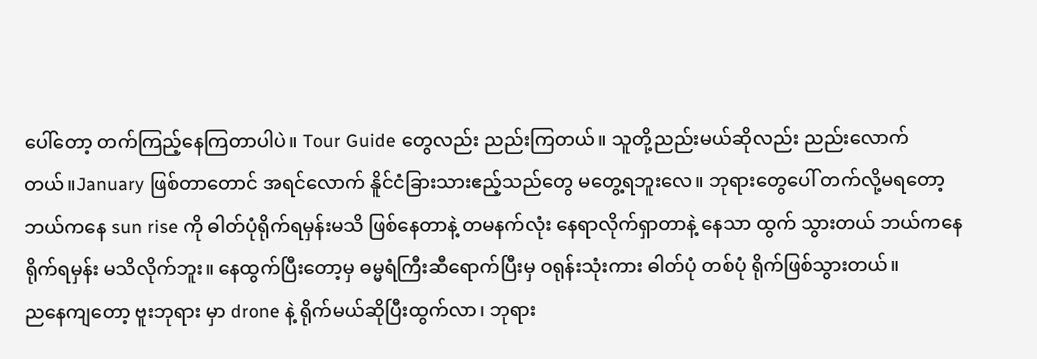ပေါ်တော့ တက်ကြည့်နေကြတာပါပဲ။ Tour Guide တွေလည်း ညည်းကြတယ်။ သူတို့ညည်းမယ်ဆိုလည်း ညည်းလောက်တယ်။January ဖြစ်တာတောင် အရင်လောက် နိူင်ငံခြားသားဧည့်သည်တွေ မတွေ့ရဘူးလေ။ ဘုရားတွေပေါ် တက်လို့မရတော့ ဘယ်ကနေ sun rise ကို ဓါတ်ပုံရိုက်ရမှန်းမသိ ဖြစ်နေတာနဲ့ တမနက်လုံး နေရာလိုက်ရှာတာနဲ့ နေသာ ထွက် သွားတယ် ဘယ်ကနေ ရိုက်ရမှန်း မသိလိုက်ဘူး။ နေထွက်ပြီးတော့မှ ဓမ္မရံကြီးဆီရောက်ပြီးမှ ဝရုန်းသုံးကား ဓါတ်ပုံ တစ်ပုံ ရိုက်ဖြစ်သွားတယ်။
ညနေကျတော့ ဗူးဘုရား မှာ drone နဲ့ ရိုက်မယ်ဆိုပြီးထွက်လာ၊ ဘုရား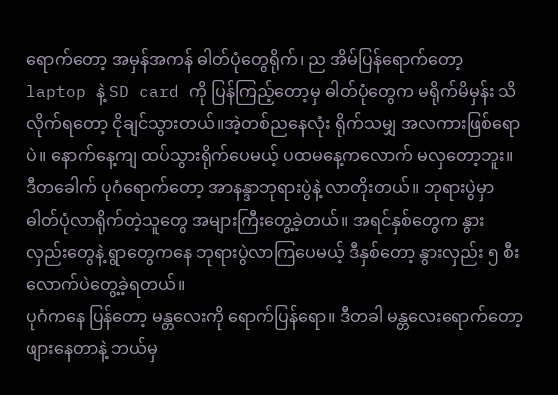ရောက်တော့ အမှန်အကန် ဓါတ်ပုံတွေရိုက်၊ ည အိမ်ပြန်ရောက်တော့ laptop နဲ့ SD card ကို ပြန်ကြည့်တော့မှ ဓါတ်ပုံတွေက မရိုက်မိမှန်း သိလိုက်ရတော့ ငိုချင်သွားတယ်။အဲ့တစ်ညနေလုံး ရိုက်သမျှ အလကားဖြစ်ရောပဲ။ နောက်နေ့ကျ ထပ်သွားရိုက်ပေမယ့် ပထမနေ့ကလောက် မလှတော့ဘူး။
ဒီတခေါက် ပုဂံရောက်တော့ အာနန္ဒာဘုရားပွဲနဲ့ လာတိုးတယ်။ ဘုရားပွဲမှာ ဓါတ်ပုံလာရိုက်တဲ့သူတွေ အများကြီးတွေ့ခဲ့တယ်။ အရင်နှစ်တွေက နွားလှည်းတွေနဲ့ ရွာတွေကနေ ဘုရားပွဲလာကြပေမယ့် ဒီနှစ်တော့ နွားလှည်း ၅ စီးလောက်ပဲတွေ့ခဲ့ရတယ်။
ပုဂံကနေ ပြန်တော့ မန္တလေးကို ရောက်ပြန်ရော။ ဒီတခါ မန္တလေးရောက်တော့ ဖျားနေတာနဲ့ ဘယ်မှ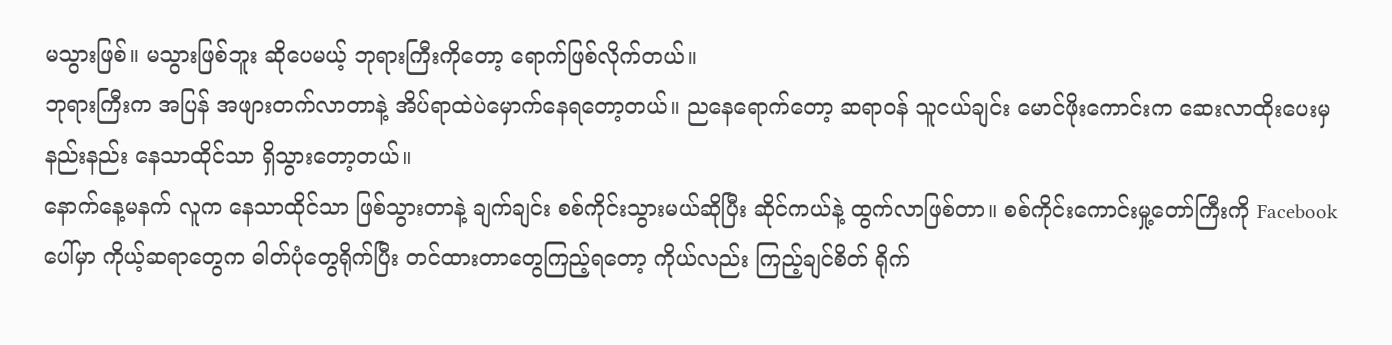မသွားဖြစ်။ မသွားဖြစ်ဘူး ဆိုပေမယ့် ဘုရားကြီးကိုတော့ ရောက်ဖြစ်လိုက်တယ်။
ဘုရားကြီးက အပြန် အဖျားတက်လာတာနဲ့ အိပ်ရာထဲပဲမှောက်နေရတော့တယ်။ ညနေရောက်တော့ ဆရာဝန် သူငယ်ချင်း မောင်ဖိုးကောင်းက ဆေးလာထိုးပေးမှ နည်းနည်း နေသာထိုင်သာ ရှိသွားတော့တယ်။
နောက်နေ့မနက် လူက နေသာထိုင်သာ ဖြစ်သွားတာနဲ့ ချက်ချင်း စစ်ကိုင်းသွားမယ်ဆိုပြီး ဆိုင်ကယ်နဲ့ ထွက်လာဖြစ်တာ။ စစ်ကိုင်းကောင်းမှု့တော်ကြီးကို Facebook ပေါ်မှာ ကိုယ့်ဆရာတွေက ဓါတ်ပုံတွေရိုက်ပြီး တင်ထားတာတွေကြည့်ရတော့ ကိုယ်လည်း ကြည့်ချင်စိတ် ရိုက်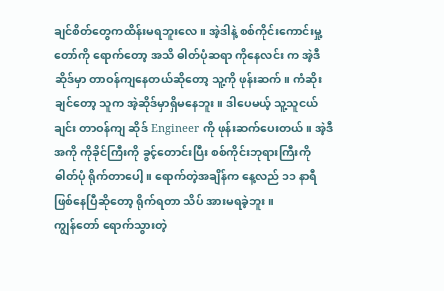ချင်စိတ်တွေကထိန်းမရဘူးလေ။ အဲ့ဒါနဲ့ စစ်ကိုင်းကောင်းမှု့တော်ကို ရောက်တော့ အသိ ဓါတ်ပုံဆရာ ကိုနေလင်း က အဲ့ဒီ ဆိုဒ်မှာ တာဝန်ကျနေတယ်ဆိုတော့ သူ့ကို ဖုန်းဆက်။ ကံဆိုးချင်တော့ သူက အဲ့ဆိုဒ်မှာရှိမနေဘူး။ ဒါပေမယ့် သူ့သူငယ်ချင်း တာဝန်ကျ ဆိုဒ် Engineer ကို ဖုန်းဆက်ပေးတယ်။ အဲ့ဒီအကို ကိုခိုင်ကြီးကို ခွင့်တောင်းပြီး စစ်ကိုင်းဘုရားကြီးကို ဓါတ်ပုံ ရိုက်တာပေါ့။ ရောက်တဲ့အချိန်က နေ့လည် ၁၁ နာရီ ဖြစ်နေပြီဆိုတော့ ရိုက်ရတာ သိပ် အားမရခဲ့ဘူး။
ကျွန်တော် ရောက်သွားတဲ့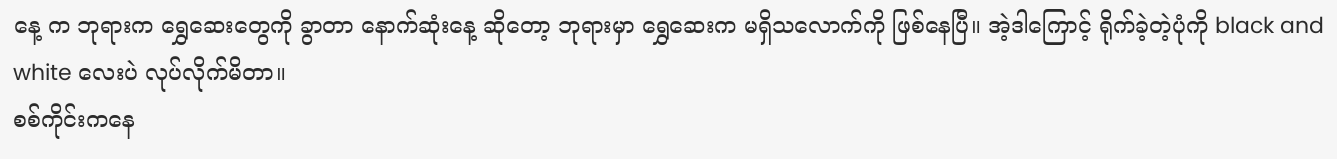နေ့ က ဘုရားက ရွှေဆေးတွေကို ခွာတာ နောက်ဆုံးနေ့ ဆိုတော့ ဘုရားမှာ ရွှေဆေးက မရှိသလောက်ကို ဖြစ်နေပြီ။ အဲ့ဒါကြောင့် ရိုက်ခဲ့တဲ့ပုံကို black and white လေးပဲ လုပ်လိုက်မိတာ။
စစ်ကိုင်းကနေ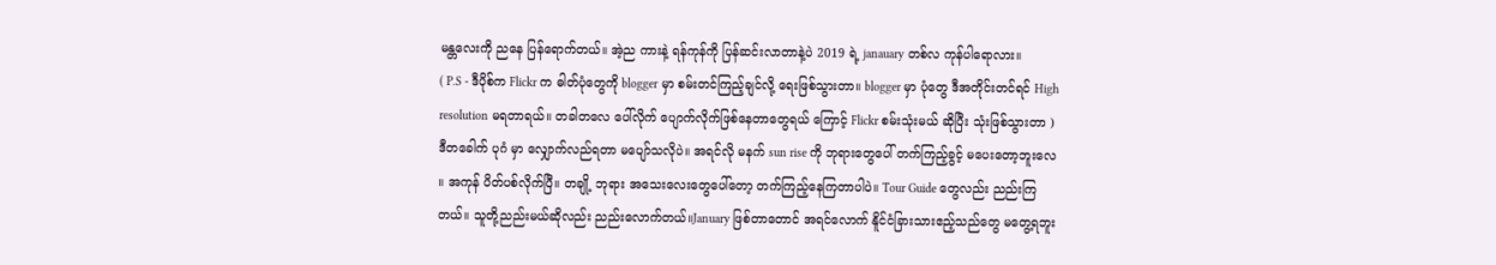မန္တလေးကို ညနေ ပြန်ရောက်တယ်။ အဲ့ည ကားနဲ့ ရန်ကုန်ကို ပြန်ဆင်းလာတာနဲ့ပဲ 2019 ရဲ့ janauary တစ်လ ကုန်ပါရောလား။
( P.S - ဒီပိုစ်က Flickr က ဓါတ်ပုံတွေကို blogger မှာ စမ်းတင်ကြည့်ချင်လို့ ရေးဖြစ်သွားတာ။ blogger မှာ ပုံတွေ ဒီအတိုင်းတင်ရင် High resolution မရတာရယ်။ တခါတလေ ပေါ်လိုက် ပျောက်လိုက်ဖြစ်နေတာတွေရယ် ကြောင့် Flickr စမ်းသုံးမယ် ဆိုပြီး သုံးဖြစ်သွားတာ )
ဒီတခေါက် ပုဂံ မှာ လျှောက်လည်ရတာ မပျော်သလိုပဲ။ အရင်လို မနက် sun rise ကို ဘုရားတွေပေါ် တက်ကြည့်ခွင့် မပေးတော့ဘူးလေ ။ အကုန် ပိတ်ပစ်လိုက်ပြီ။ တချို့ ဘုရား အသေးလေးတွေပေါ်တော့ တက်ကြည့်နေကြတာပါပဲ။ Tour Guide တွေလည်း ညည်းကြတယ်။ သူတို့ညည်းမယ်ဆိုလည်း ညည်းလောက်တယ်။January ဖြစ်တာတောင် အရင်လောက် နိူင်ငံခြားသားဧည့်သည်တွေ မတွေ့ရဘူး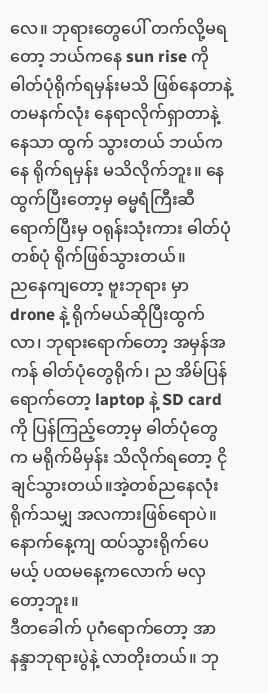လေ။ ဘုရားတွေပေါ် တက်လို့မရတော့ ဘယ်ကနေ sun rise ကို ဓါတ်ပုံရိုက်ရမှန်းမသိ ဖြစ်နေတာနဲ့ တမနက်လုံး နေရာလိုက်ရှာတာနဲ့ နေသာ ထွက် သွားတယ် ဘယ်ကနေ ရိုက်ရမှန်း မသိလိုက်ဘူး။ နေထွက်ပြီးတော့မှ ဓမ္မရံကြီးဆီရောက်ပြီးမှ ဝရုန်းသုံးကား ဓါတ်ပုံ တစ်ပုံ ရိုက်ဖြစ်သွားတယ်။
ညနေကျတော့ ဗူးဘုရား မှာ drone နဲ့ ရိုက်မယ်ဆိုပြီးထွက်လာ၊ ဘုရားရောက်တော့ အမှန်အကန် ဓါတ်ပုံတွေရိုက်၊ ည အိမ်ပြန်ရောက်တော့ laptop နဲ့ SD card ကို ပြန်ကြည့်တော့မှ ဓါတ်ပုံတွေက မရိုက်မိမှန်း သိလိုက်ရတော့ ငိုချင်သွားတယ်။အဲ့တစ်ညနေလုံး ရိုက်သမျှ အလကားဖြစ်ရောပဲ။ နောက်နေ့ကျ ထပ်သွားရိုက်ပေမယ့် ပထမနေ့ကလောက် မလှတော့ဘူး။
ဒီတခေါက် ပုဂံရောက်တော့ အာနန္ဒာဘုရားပွဲနဲ့ လာတိုးတယ်။ ဘု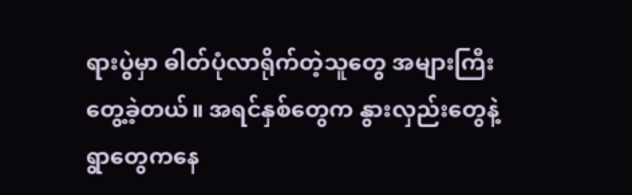ရားပွဲမှာ ဓါတ်ပုံလာရိုက်တဲ့သူတွေ အများကြီးတွေ့ခဲ့တယ်။ အရင်နှစ်တွေက နွားလှည်းတွေနဲ့ ရွာတွေကနေ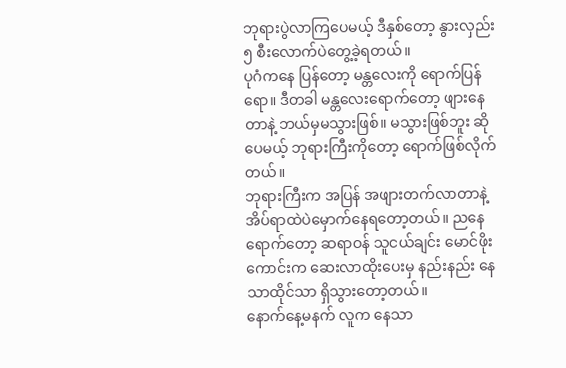ဘုရားပွဲလာကြပေမယ့် ဒီနှစ်တော့ နွားလှည်း ၅ စီးလောက်ပဲတွေ့ခဲ့ရတယ်။
ပုဂံကနေ ပြန်တော့ မန္တလေးကို ရောက်ပြန်ရော။ ဒီတခါ မန္တလေးရောက်တော့ ဖျားနေတာနဲ့ ဘယ်မှမသွားဖြစ်။ မသွားဖြစ်ဘူး ဆိုပေမယ့် ဘုရားကြီးကိုတော့ ရောက်ဖြစ်လိုက်တယ်။
ဘုရားကြီးက အပြန် အဖျားတက်လာတာနဲ့ အိပ်ရာထဲပဲမှောက်နေရတော့တယ်။ ညနေရောက်တော့ ဆရာဝန် သူငယ်ချင်း မောင်ဖိုးကောင်းက ဆေးလာထိုးပေးမှ နည်းနည်း နေသာထိုင်သာ ရှိသွားတော့တယ်။
နောက်နေ့မနက် လူက နေသာ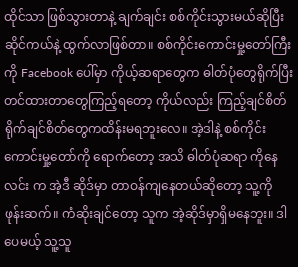ထိုင်သာ ဖြစ်သွားတာနဲ့ ချက်ချင်း စစ်ကိုင်းသွားမယ်ဆိုပြီး ဆိုင်ကယ်နဲ့ ထွက်လာဖြစ်တာ။ စစ်ကိုင်းကောင်းမှု့တော်ကြီးကို Facebook ပေါ်မှာ ကိုယ့်ဆရာတွေက ဓါတ်ပုံတွေရိုက်ပြီး တင်ထားတာတွေကြည့်ရတော့ ကိုယ်လည်း ကြည့်ချင်စိတ် ရိုက်ချင်စိတ်တွေကထိန်းမရဘူးလေ။ အဲ့ဒါနဲ့ စစ်ကိုင်းကောင်းမှု့တော်ကို ရောက်တော့ အသိ ဓါတ်ပုံဆရာ ကိုနေလင်း က အဲ့ဒီ ဆိုဒ်မှာ တာဝန်ကျနေတယ်ဆိုတော့ သူ့ကို ဖုန်းဆက်။ ကံဆိုးချင်တော့ သူက အဲ့ဆိုဒ်မှာရှိမနေဘူး။ ဒါပေမယ့် သူ့သူ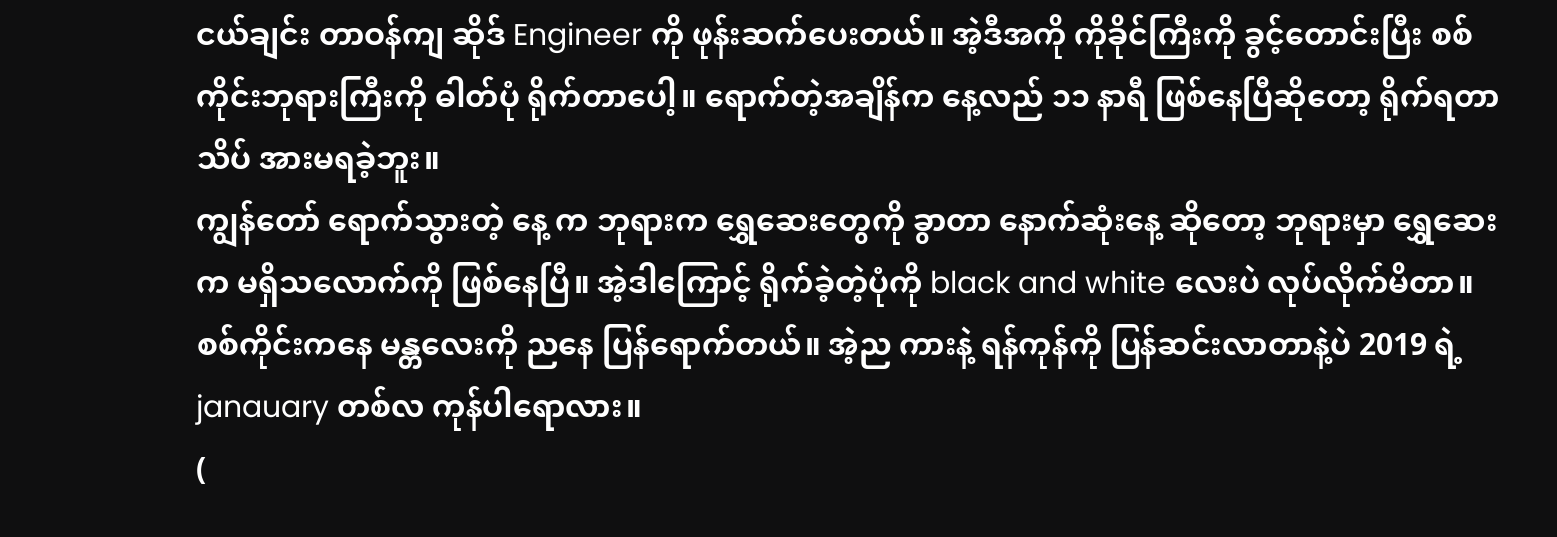ငယ်ချင်း တာဝန်ကျ ဆိုဒ် Engineer ကို ဖုန်းဆက်ပေးတယ်။ အဲ့ဒီအကို ကိုခိုင်ကြီးကို ခွင့်တောင်းပြီး စစ်ကိုင်းဘုရားကြီးကို ဓါတ်ပုံ ရိုက်တာပေါ့။ ရောက်တဲ့အချိန်က နေ့လည် ၁၁ နာရီ ဖြစ်နေပြီဆိုတော့ ရိုက်ရတာ သိပ် အားမရခဲ့ဘူး။
ကျွန်တော် ရောက်သွားတဲ့ နေ့ က ဘုရားက ရွှေဆေးတွေကို ခွာတာ နောက်ဆုံးနေ့ ဆိုတော့ ဘုရားမှာ ရွှေဆေးက မရှိသလောက်ကို ဖြစ်နေပြီ။ အဲ့ဒါကြောင့် ရိုက်ခဲ့တဲ့ပုံကို black and white လေးပဲ လုပ်လိုက်မိတာ။
စစ်ကိုင်းကနေ မန္တလေးကို ညနေ ပြန်ရောက်တယ်။ အဲ့ည ကားနဲ့ ရန်ကုန်ကို ပြန်ဆင်းလာတာနဲ့ပဲ 2019 ရဲ့ janauary တစ်လ ကုန်ပါရောလား။
(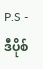P.S - ဒီပိုစ်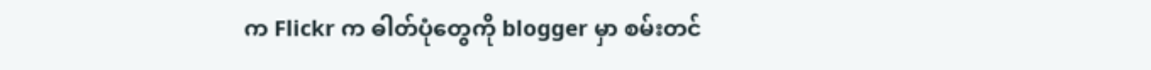က Flickr က ဓါတ်ပုံတွေကို blogger မှာ စမ်းတင်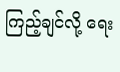ကြည့်ချင်လို့ ရေး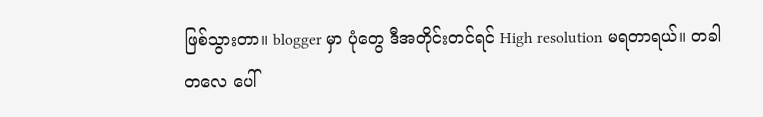ဖြစ်သွားတာ။ blogger မှာ ပုံတွေ ဒီအတိုင်းတင်ရင် High resolution မရတာရယ်။ တခါတလေ ပေါ်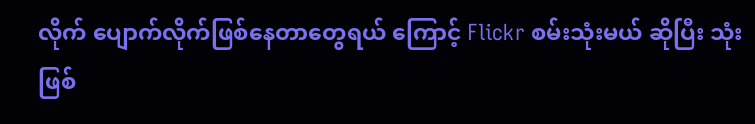လိုက် ပျောက်လိုက်ဖြစ်နေတာတွေရယ် ကြောင့် Flickr စမ်းသုံးမယ် ဆိုပြီး သုံးဖြစ်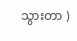သွားတာ )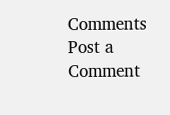Comments
Post a Comment